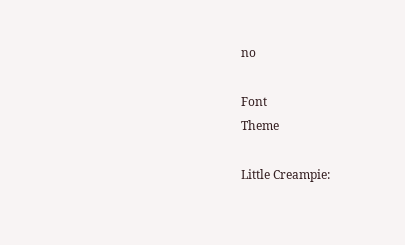no

Font
Theme

Little Creampie: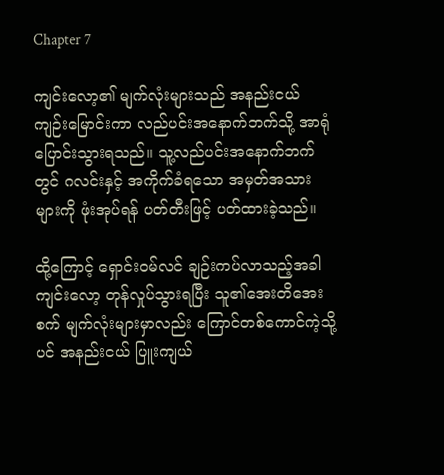Chapter 7

ကျင်းလော့၏ မျက်လုံးများသည် အနည်းငယ် ကျဉ်းမြောင်းကာ လည်ပင်းအနောက်ဘက်သို့ အာရုံပြောင်းသွားရသည်။ သူ့လည်ပင်းအနောက်ဘက်တွင် ဂလင်းနှင့် အကိုက်ခံရသော အမှတ်အသားများကို ဖုံးအုပ်ရန် ပတ်တီးဖြင့် ပတ်ထားခဲ့သည်။

ထို့ကြောင့် ရှောင်းဝမ်လင် ချဉ်းကပ်လာသည့်အခါ ကျင်းလော့ တုန်လှုပ်သွားရပြီး သူ၏အေးတိအေးစက် မျက်လုံးများမှာလည်း ကြောင်တစ်ကောင်ကဲ့သို့ပင် အနည်းငယ် ပြူးကျယ်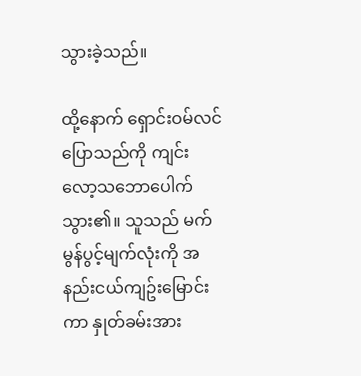သွားခဲ့သည်။

ထို့နောက် ရှောင်းဝမ်လင် ပြောသည်ကို ကျင်းလော့သဘောပေါက်သွား၏။ သူသည် မက်မွန်ပွင့်မျက်လုံးကို အနည်းငယ်ကျဥ်းမြောင်းကာ နှုတ်ခမ်းအား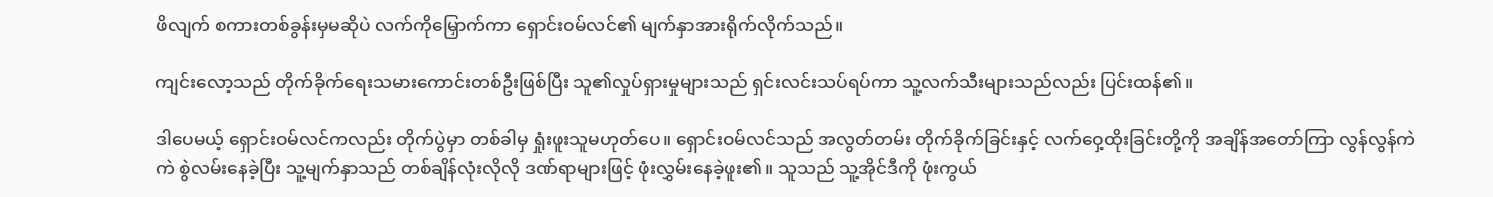ဖိလျက် စကားတစ်ခွန်းမှမဆိုပဲ လက်ကိုမြှောက်ကာ ရှောင်းဝမ်လင်၏ မျက်နှာအားရိုက်လိုက်သည်။

ကျင်းလော့သည် တိုက်ခိုက်ရေးသမားကောင်းတစ်ဦးဖြစ်ပြီး သူ၏လှုပ်ရှားမှုများသည် ရှင်းလင်းသပ်ရပ်ကာ သူ့လက်သီးများသည်လည်း ပြင်းထန်၏။

ဒါပေမယ့် ရှောင်းဝမ်လင်ကလည်း တိုက်ပွဲမှာ တစ်ခါမှ ရှုံးဖူးသူမဟုတ်ပေ။ ရှောင်းဝမ်လင်သည် အလွတ်တမ်း တိုက်ခိုက်ခြင်းနှင့် လက်ဝှေ့ထိုးခြင်းတို့ကို အချိန်အတော်ကြာ လွန်လွန်ကဲကဲ စွဲလမ်းနေခဲ့ပြီး သူ့မျက်နှာသည် တစ်ချိန်လုံးလိုလို ဒဏ်ရာများဖြင့် ဖုံးလွှမ်းနေခဲ့ဖူး၏။ သူသည် သူ့အိုင်ဒီကို ဖုံးကွယ်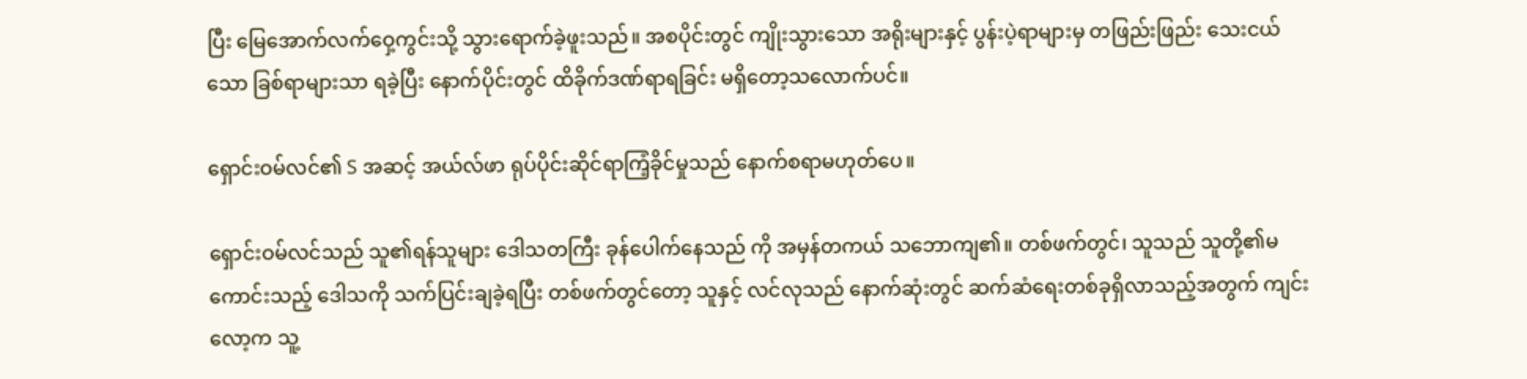ပြီး မြေအောက်လက်ဝှေ့ကွင်းသို့ သွားရောက်ခဲ့ဖူးသည်။ အစပိုင်းတွင် ကျိုးသွားသော အရိုးများနှင့် ပွန်းပဲ့ရာများမှ တဖြည်းဖြည်း သေးငယ်သော ခြစ်ရာများသာ ရခဲ့ပြီး နောက်ပိုင်းတွင် ထိခိုက်ဒဏ်ရာရခြင်း မရှိတော့သလောက်ပင်။

ရှောင်းဝမ်လင်၏ S အဆင့် အယ်လ်ဖာ ရုပ်ပိုင်းဆိုင်ရာကြံ့ခိုင်မှုသည် နောက်စရာမဟုတ်ပေ။

ရှောင်းဝမ်လင်သည် သူ၏ရန်သူများ ဒေါသတကြီး ခုန်ပေါက်နေသည် ကို အမှန်တကယ် သဘောကျ၏။ တစ်ဖက်တွင်၊ သူသည် သူတို့၏မကောင်းသည့် ဒေါသကို သက်ပြင်းချခဲ့ရပြီး တစ်ဖက်တွင်တော့ သူနှင့် လင်လုသည် နောက်ဆုံးတွင် ဆက်ဆံရေးတစ်ခုရှိလာသည့်အတွက် ကျင်းလော့က သူ့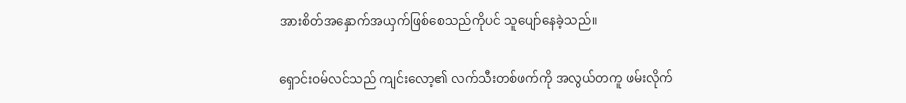အားစိတ်အနှောက်အယှက်ဖြစ်စေသည်ကိုပင် သူပျော်နေခဲ့သည်။

ရှောင်းဝမ်လင်သည် ကျင်းလော့၏ လက်သီးတစ်ဖက်ကို အလွယ်တကူ ဖမ်းလိုက်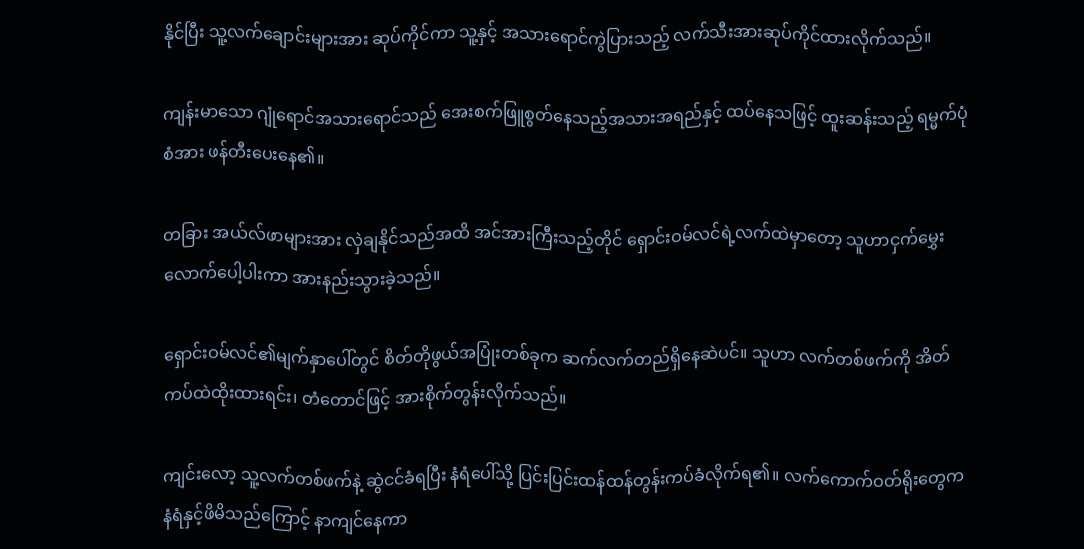နိုင်ပြီး သူ့လက်ချောင်းများအား ဆုပ်ကိုင်ကာ သူ့နှင့် အသားရောင်ကွဲပြားသည့် လက်သီးအားဆုပ်ကိုင်ထားလိုက်သည်။

ကျန်းမာသော ဂျုံရောင်အသားရောင်သည် အေးစက်ဖြူစွတ်‌နေသည့်အသားအရည်နှင့် ထပ်နေသဖြင့် ထူးဆန်းသည့် ရမ္မက်ပုံစံအား ဖန်တီးပေးနေ၏။

တခြား အယ်လ်ဖာများအား လှဲချနိုင်သည်အထိ အင်အားကြီးသည့်တိုင် ရှောင်းဝမ်လင်ရဲ့လက်ထဲမှာတော့ သူဟာငှက်မွှေးလောက်ပေါ့ပါးကာ အားနည်းသွားခဲ့သည်။

ရှောင်းဝမ်လင်၏မျက်နှာပေါ်တွင် စိတ်တိုဖွယ်အပြုံးတစ်ခုက ဆက်လက်တည်ရှိနေဆဲပင်။ သူဟာ လက်တစ်ဖက်ကို အိတ်ကပ်ထဲထိုးထားရင်း၊ တံတောင်ဖြင့် အားစိုက်တွန်းလိုက်သည်။

ကျင်းလော့ သူ့လက်တစ်ဖက်နဲ့ ဆွဲငင်ခံရပြီး နံရံပေါ်သို့ ပြင်းပြင်းထန်ထန်တွန်းကပ်ခံလိုက်ရ၏။ လက်ကောက်ဝတ်ရိုးတွေက နံရံနှင့်ဖိမိသည်ကြောင့် နာကျင်နေကာ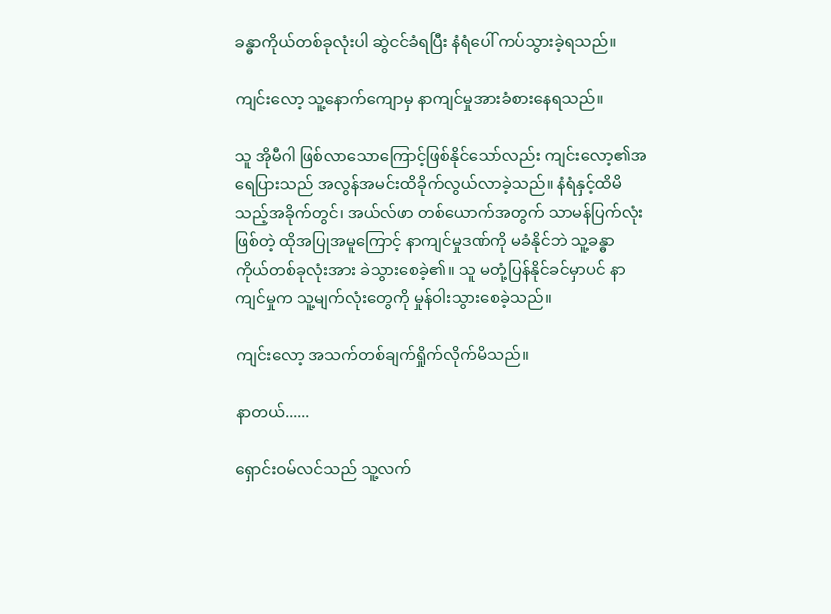ခန္ဓာကိုယ်တစ်ခုလုံးပါ ဆွဲငင်ခံရပြီး နံရံပေါ် ကပ်သွားခဲ့ရသည်။

ကျင်းလော့ သူ့နောက်ကျောမှ နာကျင်မှုအားခံစား‌နေရသည်။

သူ အိုမီဂါ ဖြစ်လာသောကြောင့်ဖြစ်နိုင်သော်လည်း ကျင်းလော့၏အရေပြားသည် အလွန်အမင်းထိခိုက်လွယ်လာခဲ့သည်။ နံရံနှင့်ထိမိသည့်အခိုက်တွင်၊ အယ်လ်ဖာ တစ်ယောက်အတွက် သာမန်ပြက်လုံးဖြစ်တဲ့ ထိုအပြုအမူကြောင့် နာကျင်မှုဒဏ်ကို မခံနိုင်ဘဲ သူ့ခန္ဓာကိုယ်တစ်ခုလုံးအား ခဲသွားစေခဲ့၏။ သူ မတုံ့ပြန်နိုင်ခင်မှာပင် နာကျင်မှုက သူ့မျက်လုံးတွေကို မှုန်ဝါးသွားစေခဲ့သည်။

ကျင်းလော့ အသက်တစ်ချက်ရှိုက်လိုက်မိသည်။

နာတယ်......

ရှောင်းဝမ်လင်သည် သူ့လက်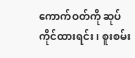ကောက်ဝတ်ကို ဆုပ်ကိုင်ထားရင်း၊ စူးစမ်း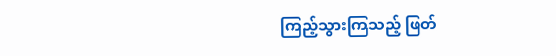ကြည့်သွားကြသည့် ဖြတ်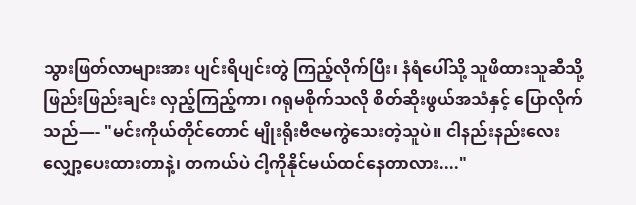သွားဖြတ်လာများအား ပျင်းရိပျင်းတွဲ ကြည့်လိုက်ပြီး၊ နံရံပေါ်သို့ သူဖိထားသူဆီသို့ ဖြည်းဖြည်းချင်း လှည့်ကြည့်ကာ၊ ဂရုမစိုက်သလို စိတ်ဆိုးဖွယ်အသံနှင့် ပြောလိုက်သည်—- "မင်းကိုယ်တိုင်တောင် မျိုးရိုးဗီဇမကွဲသေးတဲ့သူပဲ။ ငါနည်းနည်းလေး လျှော့ပေးထားတာနဲ့၊ တကယ်ပဲ ငါ့ကိုနိုင်မယ်ထင်နေတာလား...."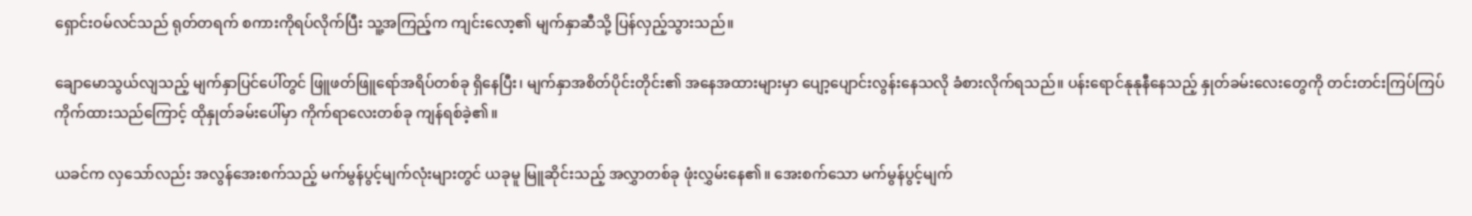ရှောင်းဝမ်လင်သည် ရုတ်တရက် စကားကိုရပ်လိုက်ပြီး သူ့အကြည့်က ကျင်းလော့၏ မျက်နှာဆီသို့ ပြန်လှည့်သွားသည်။

ချောမောသွယ်လျသည့် မျက်နှာပြင်ပေါ်တွင် ဖြူဖတ်ဖြူရော်အရိပ်တစ်ခု ရှိနေပြီး၊ မျက်နှာအစိတ်ပိုင်းတိုင်း၏ အနေအထားများမှာ ပျော့ပျောင်းလွန်းနေသလို ခံစားလိုက်ရသည်။ ပန်းရောင်နုနုနီနေသည့် နှုတ်ခမ်းလေးတွေကို တင်းတင်းကြပ်ကြပ် ကိုက်ထားသည်ကြောင့် ထိုနှုတ်ခမ်းပေါ်မှာ ကိုက်ရာလေးတစ်ခု ကျန်ရစ်ခဲ့၏။

ယခင်က လှသော်လည်း အလွန်အေးစက်သည့် မက်မွန်ပွင့်မျက်လုံးများတွင် ယခုမူ မြူဆိုင်းသည့် အလွှာတစ်ခု ဖုံးလွှမ်းနေ၏။ အေးစက်သော မက်မွန်ပွင့်မျက်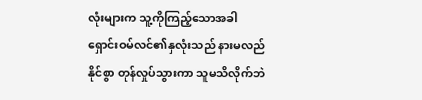လုံးများက သူ့ကိုကြည့်သောအခါ ရှောင်းဝမ်လင်၏နှလုံးသည် နားမလည်နိုင်စွာ တုန်လှုပ်သွားကာ သူမသိလိုက်ဘဲ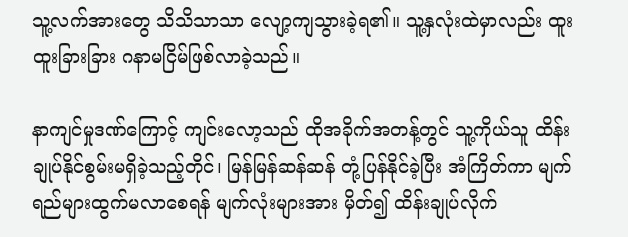သူ့လက်အားတွေ သိသိသာသာ လျော့ကျသွားခဲ့ရ၏။ သူ့နှလုံးထဲမှာလည်း ထူးထူးခြားခြား ဂနာမငြိမ်ဖြစ်လာခဲ့သည်။

နာကျင်မှုဒဏ်ကြောင့် ကျင်းလော့သည် ထိုအခိုက်အတန့်တွင် သူ့ကိုယ်သူ ထိန်းချုပ်နိုင်စွမ်းမရှိခဲ့သည့်တိုင်၊ မြန်မြန်ဆန်ဆန် တုံ့ပြန်နိုင်ခဲ့ပြီး အံကြိတ်ကာ မျက်ရည်များထွက်မလာစေရန် မျက်လုံးများအား မှိတ်၍ ထိန်းချုပ်လိုက်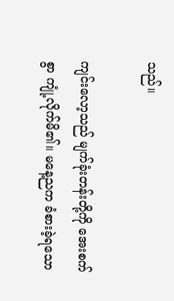သည်။

ကျင်းလော့သည် မျက်ခုံးတန်းတို့ကို အေးစက်စွာ ကျုံ့လိုက်မိ၏။ မနေ့ညက ခံစားခဲ့ရသော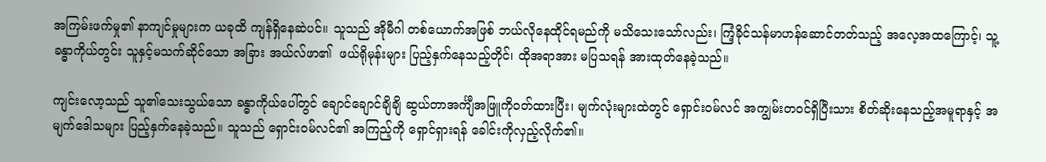အကြမ်းဖက်မှု၏ နာကျင်မှုများက ယခုထိ ကျန်ရှိနေဆဲပင်။ သူသည် အိုမီဂါ တစ်ယောက်အဖြစ် ဘယ်လိုနေထိုင်ရမည်ကို မသိသေးသော်လည်း၊ ကြံ့ခိုင်သန်မာဟန်ဆောင်တတ်သည့် အလေ့အထကြောင့်၊ သူ့ခန္ဓာကိုယ်တွင်း သူနှင့်မသက်ဆိုင်သော အခြား အယ်လ်ဖာ၏  ဖယ်ရိုမုန်းများ ပြည့်နှက်နေသည့်တိုင်၊ ထိုအရာအား မပြသရန် အားထုတ်နေခဲ့သည်။

ကျင်းလော့သည် သူ၏သေးသွယ်သော ခန္ဓာကိုယ်ပေါ်တွင် ချောင်ချောင်ချိချိ ဆွယ်တာအင်္ကျီအဖြူကိုဝတ်ထားပြီး၊ မျက်လုံးများထဲတွင် ရှောင်းဝမ်လင် အကျွမ်းတဝင်ရှိပြီးသား စိတ်ဆိုးနေသည့်အမူရာနှင့် အမျက်ဒေါသများ ပြည့်နှက်နေခဲ့သည်။ သူသည် ရှောင်းဝမ်လင်၏ အကြည့်ကို ရှောင်ရှားရန် ခေါင်းကိုလှည့်လိုက်၏။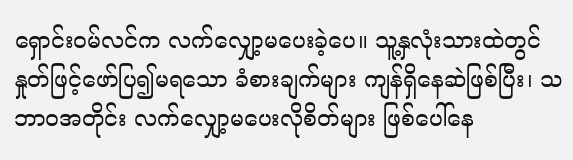ရှောင်းဝမ်လင်က လက်လျှော့မပေးခဲ့ပေ။ သူ့နှလုံးသားထဲတွင် နှုတ်ဖြင့်ဖော်ပြ၍မရသော ခံစားချက်များ ကျန်ရှိနေဆဲဖြစ်ပြီး၊ သဘာဝအတိုင်း လက်လျှော့မပေးလိုစိတ်များ ဖြစ်ပေါ်နေ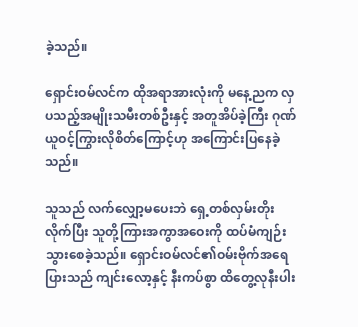ခဲ့သည်။

ရှောင်းဝမ်လင်က ထိုအရာအားလုံးကို မနေ့ညက လှပသည့်အမျိုးသမီးတစ်ဦးနှင့် အတူအိပ်ခဲ့ကြီး ဂုဏ်ယူဝင့်ကြွားလိုစိတ်ကြောင့်ဟု အကြောင်းပြနေခဲ့သည်။

သူသည် လက်လျှော့မပေးဘဲ ရှေ့တစ်လှမ်းတိုးလိုက်ပြီး သူတို့ကြားအကွာအဝေးကို ထပ်မံကျဉ်းသွားစေခဲ့သည်။ ရှောင်းဝမ်လင်၏ဝမ်းဗိုက်အရေပြားသည် ကျင်းလော့နှင့် နီးကပ်စွာ ထိတွေ့လုနီးပါး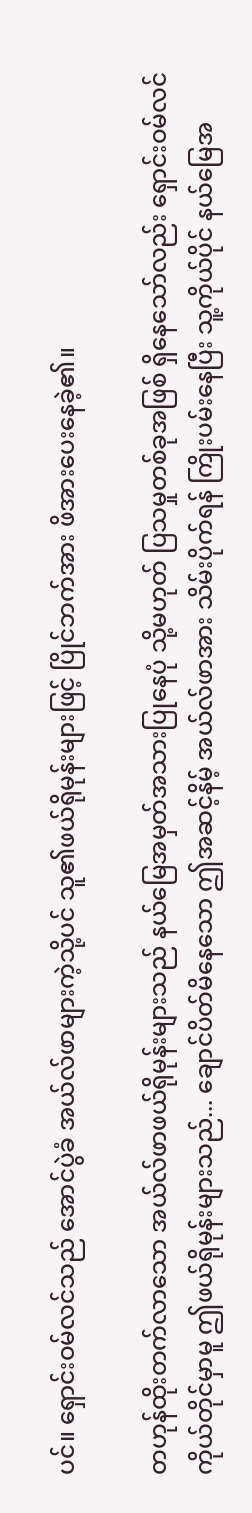ပင်။ ရှောင်းဝမ်လင်သည် အောင်ပွဲခံ အယ်လ်ဖာများကဲ့သို့ပင် သူ၏ဖယ်ရိုမုန်းများဖြင့် ပြိုင်ဘက်အား ဖိအားပေးနေခဲ့၏။

တဟုန်ထိုးတက်လာသော အယ်လ်ဖာဖယ်ရိုမုန်းများသည် နယ်မြေအမှတ်အသားပြုနေပုံ သို့မဟုတ် ပြသမှုတစ်ခုအဖြစ် ရှိနေသော်လည်း ရှောင်းဝမ်လင်ကိုယ်တိုင်မှာမူ ဤဖယ်ရိုမုန်းများသည်... ချောင်ပိတ်မိနေသော ဤအဆင့်နိမ့် အယ်လ်ဖာအား သိမ်းပိုက်ရန် ကြိုးပမ်းနေပြီး သူ့ကိုယ်ပိုင် နယ်မြေအ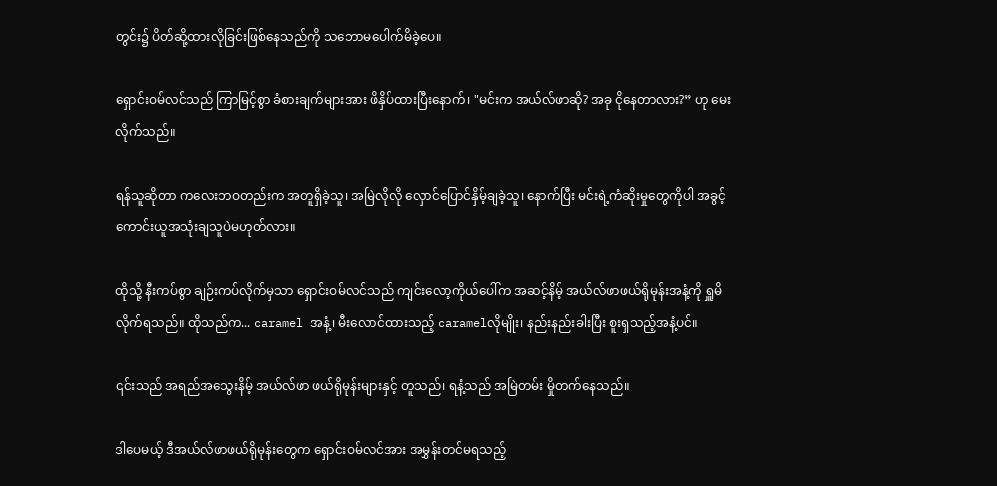တွင်း၌ ပိတ်ဆို့ထားလိုခြင်းဖြစ်နေသည်ကို သဘောမပေါက်မိခဲ့ပေ။

ရှောင်းဝမ်လင်သည် ကြာမြင့်စွာ ခံစားချက်များအား ဖိနှိပ်ထားပြီးနောက်၊ "မင်းက အယ်လ်ဖာဆို? အခု ငိုနေတာလား?” ဟု မေးလိုက်သည်။

ရန်သူဆိုတာ ကလေးဘဝတည်းက အတူရှိခဲ့သူ၊ အမြဲလိုလို လှောင်ပြောင်နှိမ့်ချခဲ့သူ၊ နောက်ပြီး မင်းရဲ့ကံဆိုးမှုတွေကိုပါ အခွင့်ကောင်းယူအသုံးချသူပဲမဟုတ်လား။

ထိုသို့ နီးကပ်စွာ ချဉ်းကပ်လိုက်မှသာ ရှောင်းဝမ်လင်သည် ကျင်းလော့ကိုယ်ပေါ်က အဆင့်နိမ့် အယ်လ်ဖာဖယ်ရိုမုန်းအနံ့ကို ရှူမိလိုက်ရသည်။ ထိုသည်က... caramel အနံ့၊ မီးလောင်ထားသည့် caramelလိုမျိုး၊ နည်းနည်းခါးပြီး စူးရှသည့်အနံ့ပင်။

၎င်းသည် အရည်အသွေးနိမ့် အယ်လ်ဖာ ဖယ်ရိုမုန်းများနှင့် တူသည်၊ ရနံ့သည် အမြဲတမ်း မှိုတက်နေသည်။

ဒါပေမယ့် ဒီအယ်လ်ဖာဖယ်ရိုမုန်းတွေက ရှောင်းဝမ်လင်အား အမွှန်းတင်မရသည့်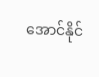အောင်နိုင်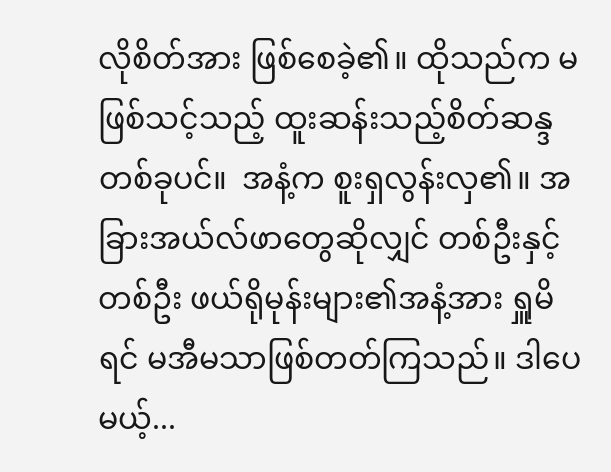လိုစိတ်အား ဖြစ်စေခဲ့၏။ ထိုသည်က မဖြစ်သင့်သည့် ထူးဆန်းသည့်စိတ်ဆန္ဒတစ်ခုပင်။  အနံ့က စူးရှလွန်းလှ၏။ အခြားအယ်လ်ဖာတွေဆိုလျှင် တစ်ဦးနှင့်တစ်ဦး ဖယ်ရိုမုန်းများ၏အနံ့အား ရှူမိရင် မအီမသာဖြစ်တတ်ကြသည်။ ဒါပေမယ့်...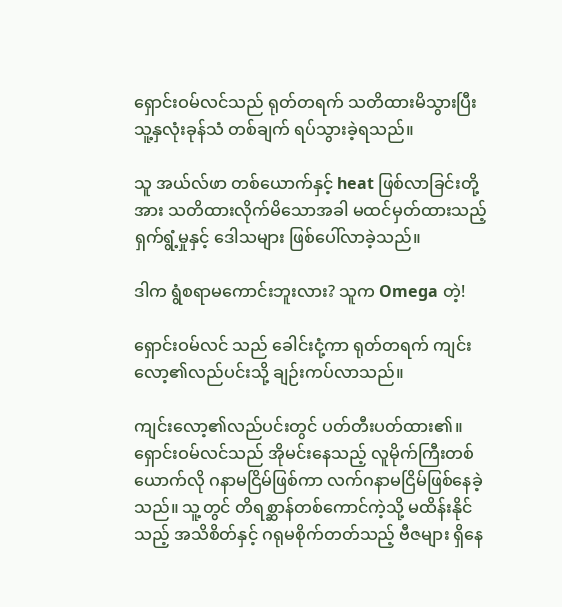ရှောင်းဝမ်လင်သည် ရုတ်တရက် သတိထားမိသွားပြီး သူ့နှလုံးခုန်သံ တစ်ချက် ရပ်သွားခဲ့ရသည်။

သူ အယ်လ်ဖာ တစ်ယောက်နှင့် heat ဖြစ်လာခြင်းတို့အား သတိထားလိုက်မိသောအခါ မထင်မှတ်ထားသည့် ရှက်ရွံ့မှုနှင့် ဒေါသများ ဖြစ်ပေါ်လာခဲ့သည်။

ဒါက ရွံစရာမကောင်းဘူးလား? သူက Omega တဲ့!

ရှောင်းဝမ်လင် သည် ခေါင်းငုံ့ကာ ရုတ်တရက် ကျင်းလော့၏လည်ပင်းသို့ ချဉ်းကပ်လာသည်။

ကျင်းလော့၏လည်ပင်းတွင် ပတ်တီးပတ်ထား၏။ ရှောင်းဝမ်လင်သည် အိုမင်းနေသည့် လူမိုက်ကြီးတစ်ယောက်လို ဂနာမငြိမ်ဖြစ်ကာ လက်ဂနာမငြိမ်ဖြစ်နေခဲ့သည်။ သူ့တွင် တိရစ္ဆာန်တစ်ကောင်ကဲ့သို့ မထိန်းနိုင်သည့် အသိစိတ်နှင့် ဂရုမစိုက်တတ်သည့် ဗီဇများ ရှိနေ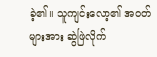ခဲ့၏။ သူကျင်းလော့၏ အဝတ်များအား ဆွဲဖြဲလိုက်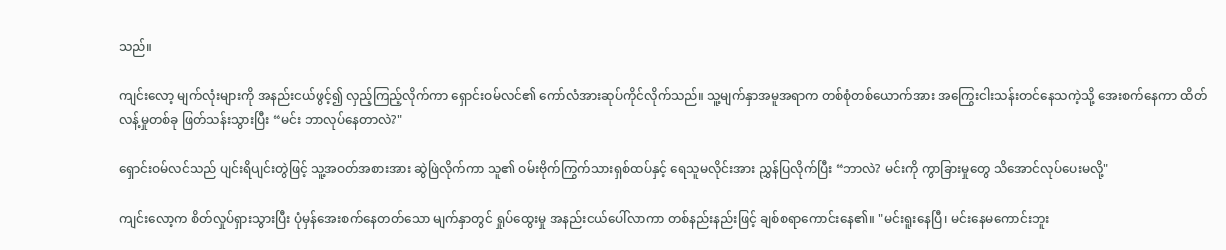သည်။

ကျင်းလော့ မျက်လုံးများကို အနည်းငယ်ဖွင့်၍ လှည့်ကြည့်လိုက်ကာ ရှောင်းဝမ်လင်၏ ကော်လံအားဆုပ်ကိုင်လိုက်သည်။ သူ့မျက်နှာအမူအရာက တစ်စုံတစ်ယောက်အား အကြွေးငါးသန်းတင်နေသကဲ့သို့ အေးစက်နေကာ ထိတ်လန့်မှုတစ်ခု ဖြတ်သန်းသွားပြီး “မင်း ဘာလုပ်နေတာလဲ?"

ရှောင်းဝမ်လင်သည် ပျင်းရိပျင်းတွဲဖြင့် သူ့အဝတ်အစားအား ဆွဲဖြဲလိုက်ကာ သူ၏ ဝမ်းဗိုက်ကြွက်သားရှစ်ထပ်နှင့် ရေသူမလိုင်းအား ညွှန်ပြလိုက်ပြီး “ဘာလဲ? မင်းကို ကွာခြားမှုတွေ သိအောင်လုပ်ပေးမလို့"

ကျင်းလော့က စိတ်လှုပ်ရှားသွားပြီး ပုံမှန်အေးစက်နေတတ်သော မျက်နှာတွင် ရှုပ်ထွေးမှု အနည်းငယ်ပေါ်လာကာ တစ်နည်းနည်းဖြင့် ချစ်စရာကောင်းနေ၏။ "မင်းရူးနေပြီ၊ မင်းနေမကောင်းဘူး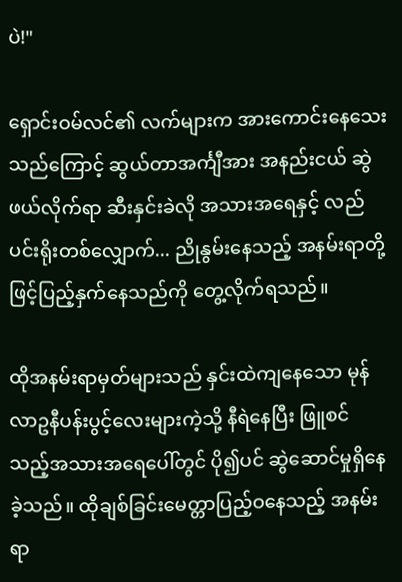ပဲ!"

ရှောင်းဝမ်လင်၏ လက်များက အားကောင်းနေသေးသည်ကြောင့် ဆွယ်တာအင်္ကျီအား အနည်းငယ် ဆွဲဖယ်လိုက်ရာ ဆီးနှင်းခဲလို အသားအရေနှင့် လည်ပင်းရိုးတစ်လျှောက်... ညိုနွမ်းနေသည့် အနမ်းရာတို့ဖြင့်ပြည့်နှက်နေသည်ကို တွေ့လိုက်ရသည်။

ထိုအနမ်းရာမှတ်များသည် နှင်းထဲကျနေသော မုန်လာဥနီပန်းပွင့်လေးများကဲ့သို့ နီရဲနေပြီး ဖြူစင်သည့်အသားအရေပေါ်တွင် ပို၍ပင် ဆွဲဆောင်မှုရှိနေခဲ့သည်။ ထိုချစ်ခြင်းမေတ္တာပြည့်ဝနေသည့် အနမ်းရာ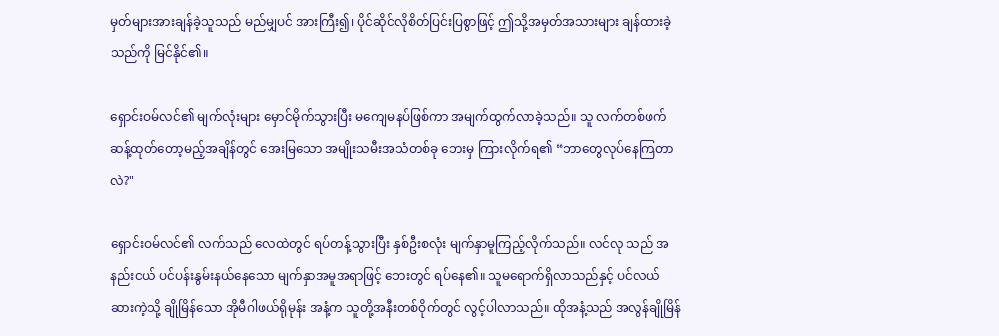မှတ်များအားချန်ခဲ့သူသည် မည်မျှပင် အားကြီး၍၊ ပိုင်ဆိုင်လိုစိတ်ပြင်းပြစွာဖြင့် ဤသို့အမှတ်အသားများ ချန်ထားခဲ့သည်ကို မြင်နိုင်၏။

ရှောင်းဝမ်လင်၏ မျက်လုံးများ မှောင်မိုက်သွားပြီး မကျေမနပ်ဖြစ်ကာ အမျက်ထွက်လာခဲ့သည်။ သူ လက်တစ်ဖက်ဆန့်ထုတ်တော့မည့်အချိန်တွင် အေးမြသော အမျိုးသမီးအသံတစ်ခု ဘေးမှ ကြားလိုက်ရ၏ “ဘာတွေလုပ်နေကြတာလဲ?"

ရှောင်းဝမ်လင်၏ လက်သည် လေထဲတွင် ရပ်တန့်သွားပြီး နှစ်ဦးစလုံး မျက်နှာမူကြည့်လိုက်သည်။ လင်လု သည် အနည်းငယ် ပင်ပန်းနွမ်းနယ်နေသော မျက်နှာအမူအရာဖြင့် ဘေးတွင် ရပ်နေ၏။ သူမရောက်ရှိလာသည်နှင့် ပင်လယ်ဆားကဲ့သို့ ချိုမြိန်သော အိုမီဂါဖယ်ရိုမုန်း အနံ့က သူတို့အနီးတစ်ဝိုက်တွင် လွင့်ပါလာသည်။ ထိုအနံ့သည် အလွန်ချိုမြိန်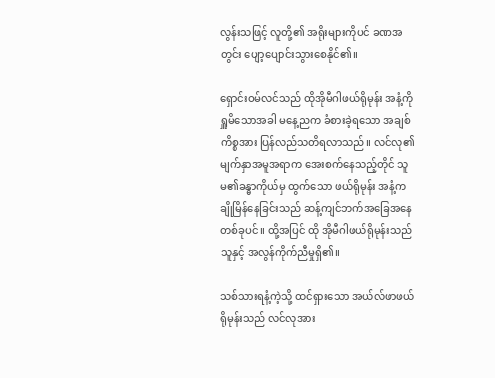လွန်းသဖြင့် လူတို့၏ အရိုးများကိုပင် ခဏအတွင်း ပျော့ပျောင်းသွားစေနိုင်၏။

ရှောင်းဝမ်လင်သည် ထိုအိုမီဂါဖယ်ရိုမုန်း အနံ့ကို ရှူမိသောအခါ မနေ့ညက ခံစားခဲ့ရသော အချစ်ကိစ္စအား ပြန်လည်သတိရလာသည်။ လင်လု၏ မျက်နှာအမူအရာက အေးစက်နေသည့်တိုင် သူမ၏ခန္ဓာကိုယ်မှ ထွက်သော ဖယ်ရိုမုန်း အနံ့က ချိုမြိန်နေခြင်းသည် ဆန့်ကျင်ဘက်အခြေအနေတစ်ခုပင်။ ထို့အပြင် ထို အိုမီဂါဖယ်ရိုမုန်းသည် သူနှင့် အလွန်ကိုက်ညီမှုရှိ၏။

သစ်သားရနံ့ကဲ့သို့ ထင်ရှားသော အယ်လ်ဖာဖယ်ရိုမုန်းသည် လင်လုအား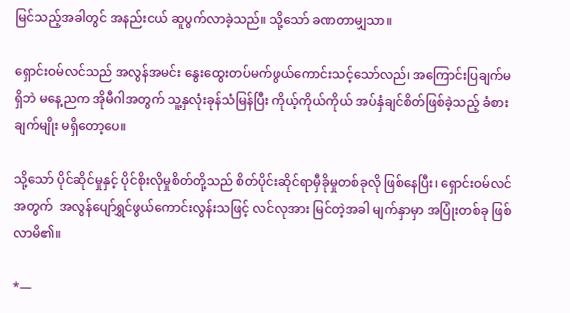မြင်သည့်အခါတွင် အနည်းငယ် ဆူပွက်လာခဲ့သည်။ သို့သော် ခဏတာမျှသာ။

ရှောင်းဝမ်လင်သည် အလွန်အမင်း နွေးထွေးတပ်မက်ဖွယ်ကောင်းသင့်သော်လည်၊ အကြောင်းပြချက်မရှိဘဲ မနေ့ညက အိုမီဂါအတွက် သူ့နှလုံးခုန်သံမြန်ပြီး ကိုယ့်ကိုယ်ကိုယ် အပ်နှံချင်စိတ်ဖြစ်ခဲ့သည့် ခံစားချက်မျိုး မရှိတော့ပေ။

သို့သော် ပိုင်ဆိုင်မှုနှင့် ပိုင်စိုးလိုမှုစိတ်တို့သည် စိတ်ပိုင်းဆိုင်ရာမှီခိုမှုတစ်ခုလို ဖြစ်နေပြီး၊ ရှောင်းဝမ်လင်အတွက်  အလွန်ပျော်ရွှင်ဖွယ်ကောင်းလွန်းသဖြင့် လင်လုအား မြင်တဲ့အခါ မျက်နှာမှာ အပြုံးတစ်ခု ဖြစ်လာမိ၏။

*—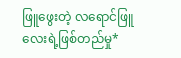ဖြူဖွေးတဲ့ လရောင်ဖြူလေးရဲ့ဖြစ်တည်မှု*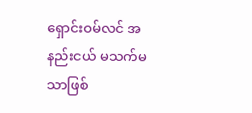ရှောင်းဝမ်လင် အနည်းငယ် မသက်မသာဖြစ်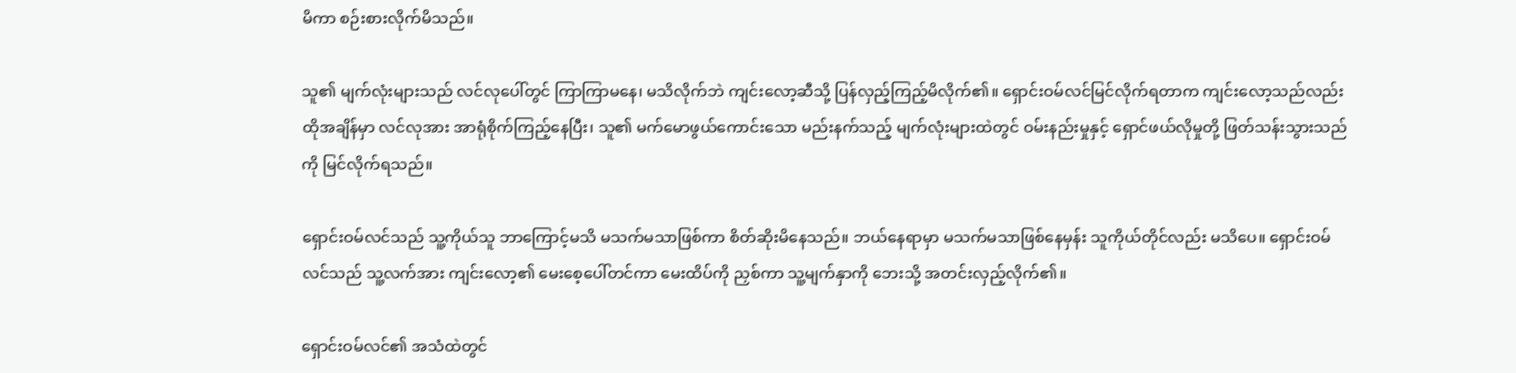မိကာ စဉ်းစားလိုက်မိသည်။

သူ၏ မျက်လုံးများသည် လင်လုပေါ်တွင် ကြာကြာမနေ၊ မသိလိုက်ဘဲ ကျင်းလော့ဆီသို့ ပြန်လှည့်ကြည့်မိလိုက်၏။ ရှောင်းဝမ်လင်မြင်လိုက်ရတာက ကျင်းလော့သည်လည်း ထိုအချိန်မှာ လင်လုအား အာရုံစိုက်ကြည့်နေပြီး၊ သူ၏ မက်မောဖွယ်ကောင်းသော မည်းနက်သည့် မျက်လုံးများထဲတွင် ဝမ်းနည်းမှုနှင့် ရှောင်ဖယ်လိုမှုတို့ ဖြတ်သန်းသွားသည်ကို မြင်လိုက်ရသည်။

ရှောင်းဝမ်လင်သည် သူ့ကိုယ်သူ ဘာကြောင့်မသိ မသက်မသာဖြစ်ကာ စိတ်ဆိုးမိနေသည်။ ဘယ်နေရာမှာ မသက်မသာဖြစ်နေမှန်း သူကိုယ်တိုင်လည်း မသိပေ။ ရှောင်းဝမ်လင်သည် သူ့လက်အား ကျင်းလော့၏ မေးစေ့ပေါ်တင်ကာ မေးထိပ်ကို ညှစ်ကာ သူ့မျက်နှာကို ဘေးသို့ အတင်းလှည့်လိုက်၏။

ရှောင်းဝမ်လင်၏ အသံထဲတွင်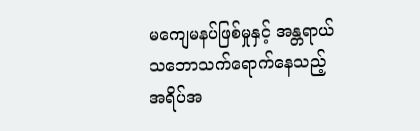မကျေမနပ်ဖြစ်မှုနှင့် အန္တရာယ်သဘောသက်ရောက်နေသည့် အရိပ်အ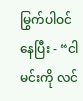မြွက်ပါဝင်နေပြီး - “ငါမင်းကို လင်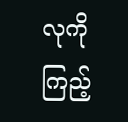လုကိုကြည့်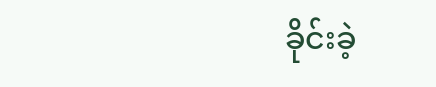ခိုင်းခဲ့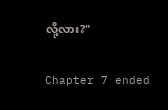လို့လား?"

Chapter 7 ended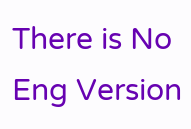There is No Eng Version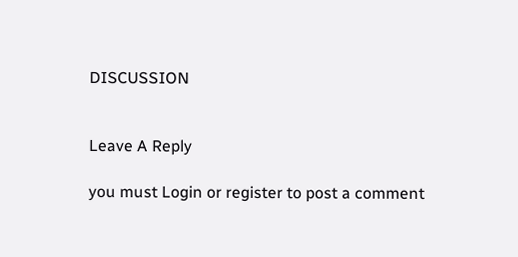DISCUSSION


Leave A Reply

you must Login or register to post a comment